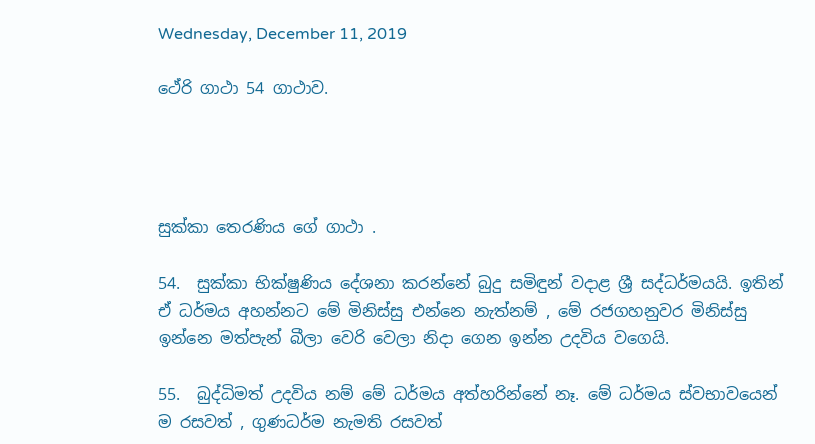Wednesday, December 11, 2019

ථේරි ගාථා 54 ගාථාව.




සුක්කා තෙරණිය ගේ ගාථා .

54.  සුක්කා භික්ෂුණිය දේශනා කරන්නේ බුදු සමිඳුන් වදාළ ශ්‍රී සද්ධර්මයයි. ඉතින් ඒ ධර්මය අහන්නට මේ මිනිස්සු එන්නෙ නැත්නම් , මේ රජගහනුවර මිනිස්සු ඉන්නෙ මත්පැන් බීලා වෙරි වෙලා නිදා ගෙන ඉන්න උදවිය වගෙයි.

55.  බුද්ධිමත් උදවිය නම් මේ ධර්මය අත්හරින්නේ නෑ. මේ ධර්මය ස්වභාවයෙන් ම රසවත් , ගුණධර්ම නැමති රසවත්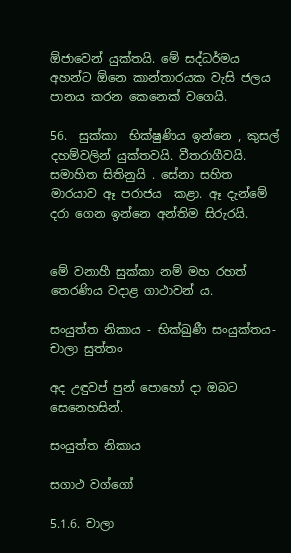ඕජාවෙන් යුක්තයි. මේ සද්ධර්මය අහන්ට ඕනෙ කාන්තාරයක වැසි ජලය පානය කරන කෙනෙක් වගෙයි.

56.  සුක්කා  භික්ෂුණිය ඉන්නෙ , කුසල් දහම්වලින් යුක්තවයි. වීතරාගීවයි. සමාහිත සිතිනුයි . සේනා සහිත මාරයාව ඈ පරාජය  කළා. ඈ දැන්මේ දරා ගෙන ඉන්නෙ අන්තිම සිරුරයි.


මේ වනාහී සුක්කා නම් මහ රහත් තෙරණිය වදාළ ගාථාවන් ය.

සංයුත්ත නිකාය - භික්ඛුණී සංයුක්තය- චාලා සුත්තං

අද උඳුවප් පුන් පොහෝ දා ඔබට සෙනෙහසින්.

සංයුත්ත නිකාය

සගාථ වග්ගෝ

5.1.6. චාලා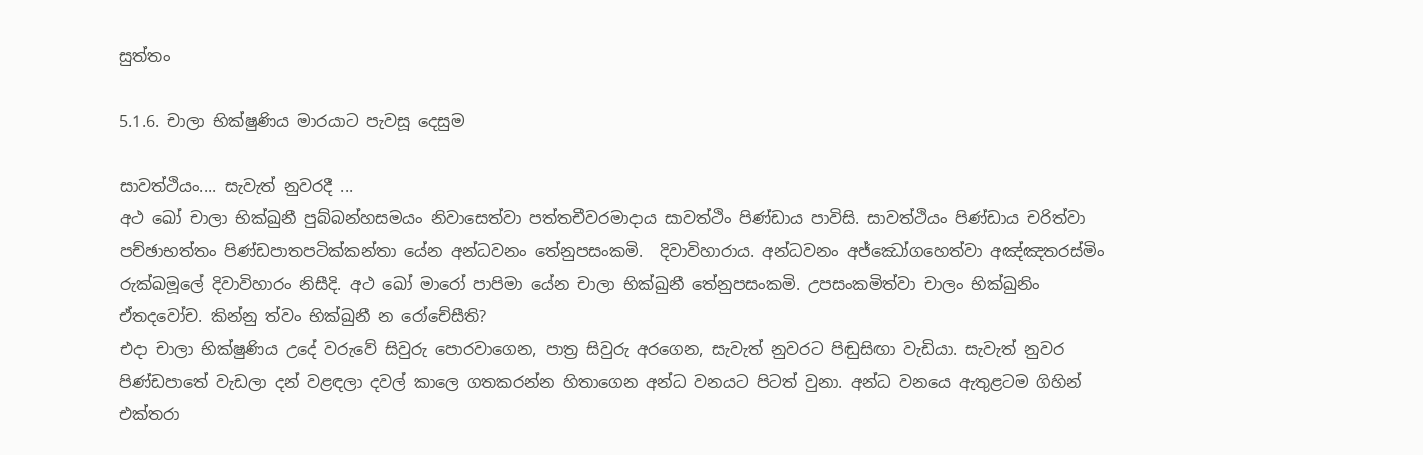සුත්තං

5.1.6. චාලා භික්ෂුණිය මාරයාට පැවසූ දෙසුම

සාවත්ථියං.... සැවැත් නුවරදී ...
අථ ඛෝ චාලා භික්ඛුනී පුබ්බන්හසමයං නිවාසෙත්‌වා පත්‌තචීවරමාදාය සාවත්‌ථිං පිණ්‌ඩාය පාවිසි. සාවත්‌ථියං පිණ්‌ඩාය චරිත්‌වා පච්‌ඡාභත්‌තං පිණ්‌ඩපාතපටික්‌කන්‌තා යේන අන්‌ධවනං තේනුපසංකමි.  දිවාවිහාරාය. අන්‌ධවනං අජ්‌ඣෝගහෙත්‌වා අඤ්‌ඤතරස්‌මිං රුක්‌ඛමූලේ දිවාවිහාරං නිසීදි. අථ ඛෝ මාරෝ පාපිමා යේන චාලා භික්ඛුනී තේනුපසංකමි. උපසංකමිත්‌වා චාලං භික්‌ඛුනිං ඒතදවෝච. කින්නු ත්‌වං භික්ඛුනී න රෝචේසීති?
එදා චාලා භික්ෂුණිය උදේ වරුවේ සිවුරු පොරවාගෙන, පාත්‍ර සිවුරු අරගෙන, සැවැත් නුවරට පිඬුසිඟා වැඩියා. සැවැත් නුවර පිණ්ඩපාතේ වැඩලා දන් වළඳලා දවල් කාලෙ ගතකරන්න හිතාගෙන අන්ධ වනයට පිටත් වුනා. අන්ධ වනයෙ ඇතුළටම ගිහින් එක්තරා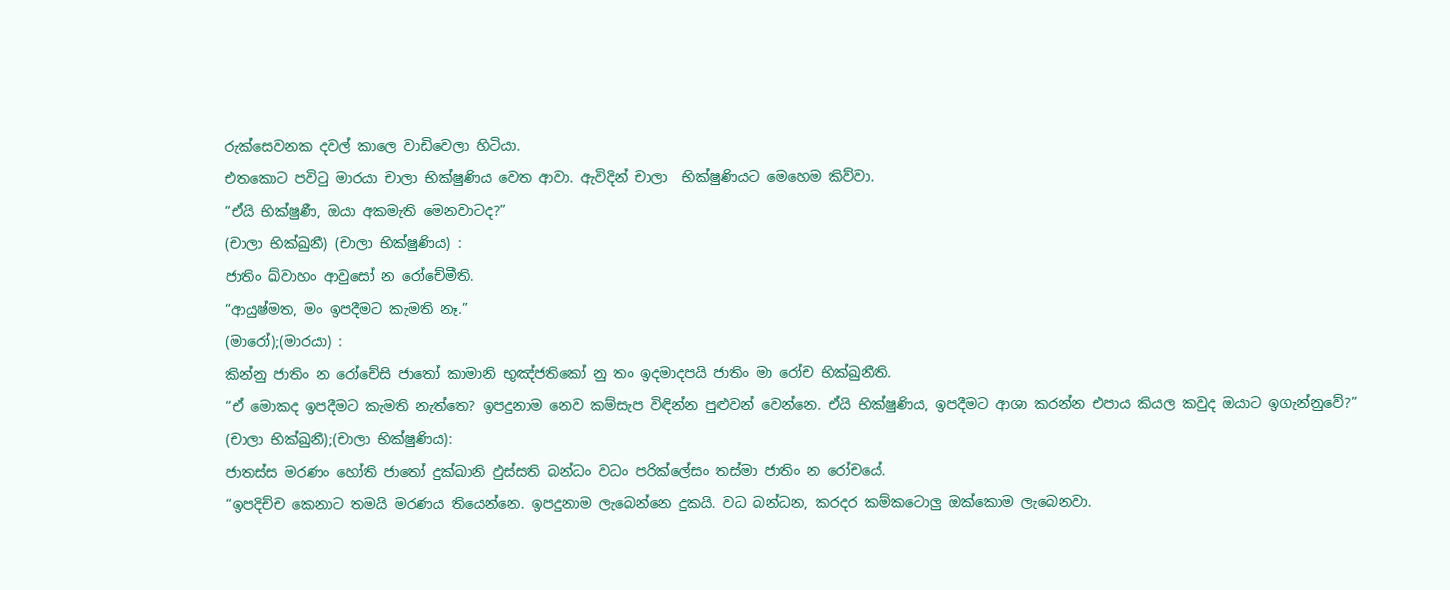රුක්සෙවනක දවල් කාලෙ වාඩිවෙලා හිටියා.
එතකොට පවිටු මාරයා චාලා භික්ෂුණිය වෙත ආවා. ඇවිදින් චාලා  භික්ෂුණියට මෙහෙම කිව්වා.
“ඒයි භික්ෂුණී, ඔයා අකමැති මෙනවාටද?”
(චාලා භික්ඛුනී) (චාලා භික්ෂුණිය) :
ජාතිං ඛ්‌වාහං ආවුසෝ න රෝචේමීති.
“ආයුෂ්මත, මං ඉපදීමට කැමති නෑ.”
(මාරෝ);(මාරයා) :
කින්නු ජාතිං න රෝචේසි ජාතෝ කාමානි භුඤ්‌ජතිකෝ නු තං ඉදමාදපයි ජාතිං මා රෝච භික්‌ඛුනීති.
“ඒ මොකද ඉපදීමට කැමති නැත්තෙ? ඉපදුනාම නෙව කම්සැප විඳින්න පුළුවන් වෙන්නෙ. ඒයි භික්ෂුණිය, ඉපදීමට ආශා කරන්න එපාය කියල කවුද ඔයාට ඉගැන්නුවේ?”
(චාලා භික්ඛුනී);(චාලා භික්ෂුණිය):
ජාතස්‌ස මරණං හෝති ජාතෝ දුක්‌ඛානි ඵුස්‌සති බන්‌ධං වධං පරික්‌ලේසං තස්‌මා ජාතිං න රෝචයේ.
“ඉපදිච්ච කෙනාට තමයි මරණය තියෙන්නෙ. ඉපදුනාම ලැබෙන්නෙ දුකයි. වධ බන්ධන, කරදර කම්කටොලු ඔක්කොම ලැබෙනවා.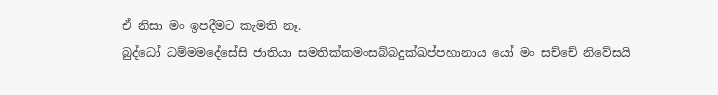ඒ නිසා මං ඉපදීමට කැමති නෑ.
බුද්‌ධෝ ධම්‌මමදේසේසි ජාතියා සමතික්‌කමංසබ්‌බදුක්‌ඛප්‌පහානාය යෝ මං සච්‌චේ නිවේසයි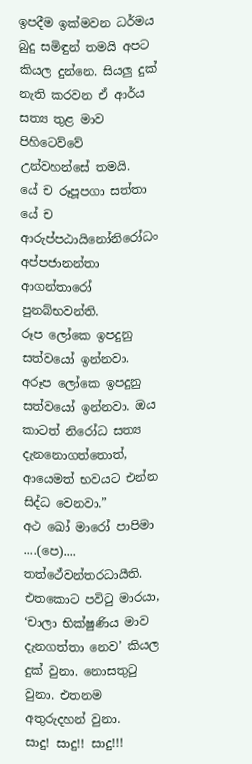ඉපදීම ඉක්මවන ධර්මය බුදු සමිඳුන් තමයි අපට කියල දුන්නෙ. සියලු දුක් නැති කරවන ඒ ආර්ය සත්‍ය තුළ මාව පිහිටෙව්වේ උන්වහන්සේ තමයි.
යේ ච රූපූපගා සත්‌තා යේ ච ආරුප්ප‌ඨායිනෝනිරෝධං අප්‌පජානන්‌තා ආගන්‌තාරෝ පුනබ්‌භවන්‌ති.
රූප ලෝකෙ ඉපදුනු සත්වයෝ ඉන්නවා. අරූප ලෝකෙ ඉපදුනු සත්වයෝ ඉන්නවා. ඔය කාටත් නිරෝධ සත්‍ය දැනනොගත්තොත්, ආයෙමත් භවයට එන්න සිද්ධ වෙනවා.”
අථ ඛෝ මාරෝ පාපිමා ....(පෙ).... තත්ථේවන්‌තරධායීති.
එතකොට පවිටු මාරයා, ‘චාලා භික්ෂුණිය මාව දැනගත්තා නෙව’ කියල දුක් වුනා. නොසතුටු වුනා. එතනම අතුරුදහන් වුනා.
සාදු! සාදු!! සාදු!!!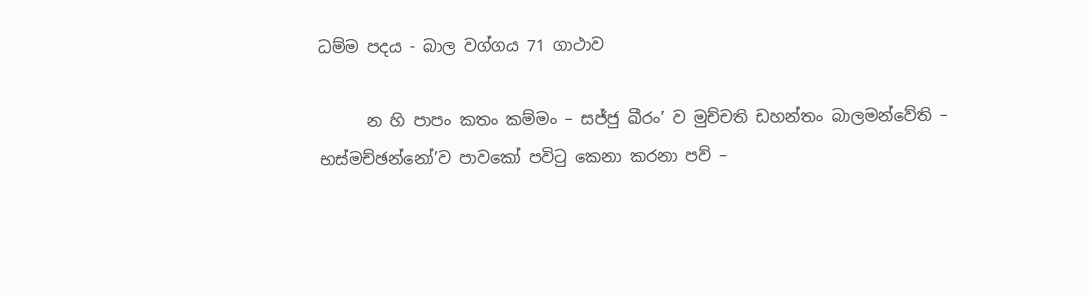ධම්ම පදය - බාල වග්ගය 71 ගාථාව

      න හි පාපං කතං කම්මං – සජ්ජු ඛීරං’ ව මුච්චති ඩහන්තං බාලමන්වේති – භස්මච්ඡන්නෝ’ව පාවකෝ පවිටු කෙනා කරනා පව් –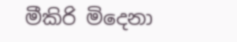මීකිරි මිදෙනා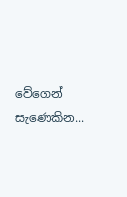වේගෙන් සැණෙකින...